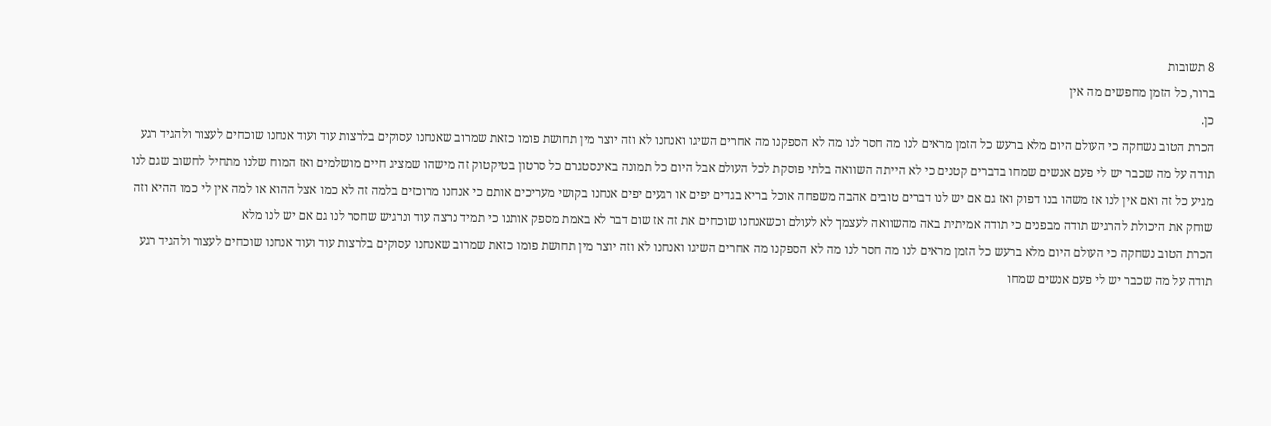8 תשובות
ברור, כל הזמן מחפשים מה אין
כן.
הכרת הטוב נשחקה כי העולם היום מלא ברעש כל הזמן מראים לנו מה חסר לנו מה לא הספקנו מה אחרים השיגו ואנחנו לא וזה יוצר מין תחושת פומו כזאת שמרוב שאנחנו עסוקים בלרצות עוד ועוד אנחנו שוכחים לעצור ולהגיד רגע תודה על מה שכבר יש לי פעם אנשים שמחו בדברים קטנים כי לא הייתה השוואה בלתי פוסקת לכל העולם אבל היום כל תמונה באינסטגרם כל סרטון בטיקטוק זה מישהו שמציג חיים מושלמים ואז המוח שלנו מתחיל לחשוב שגם לנו מגיע כל זה ואם אין לנו אז משהו בנו דפוק ואז גם אם יש לנו דברים טובים אהבה משפחה אוכל בריא בגדים יפים או רגעים יפים אנחנו בקושי מעריכים אותם כי אנחנו מרוכזים בלמה זה לא כמו אצל ההוא או למה אין לי כמו ההיא וזה שוחק את היכולת להרגיש תודה מבפנים כי תודה אמיתית באה מהשוואה לעצמך לא לעולם וכשאנחנו שוכחים את זה אז שום דבר לא באמת מספק אותנו כי תמיד נרצה עוד ונרגיש שחסר לנו גם אם יש לנו מלא
הכרת הטוב נשחקה כי העולם היום מלא ברעש כל הזמן מראים לנו מה חסר לנו מה לא הספקנו מה אחרים השיגו ואנחנו לא וזה יוצר מין תחושת פומו כזאת שמרוב שאנחנו עסוקים בלרצות עוד ועוד אנחנו שוכחים לעצור ולהגיד רגע תודה על מה שכבר יש לי פעם אנשים שמחו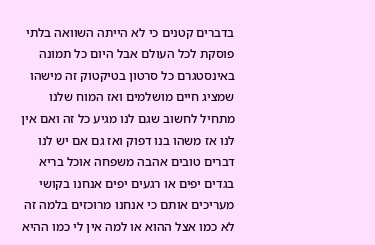בדברים קטנים כי לא הייתה השוואה בלתי פוסקת לכל העולם אבל היום כל תמונה באינסטגרם כל סרטון בטיקטוק זה מישהו שמציג חיים מושלמים ואז המוח שלנו מתחיל לחשוב שגם לנו מגיע כל זה ואם אין לנו אז משהו בנו דפוק ואז גם אם יש לנו דברים טובים אהבה משפחה אוכל בריא בגדים יפים או רגעים יפים אנחנו בקושי מעריכים אותם כי אנחנו מרוכזים בלמה זה לא כמו אצל ההוא או למה אין לי כמו ההיא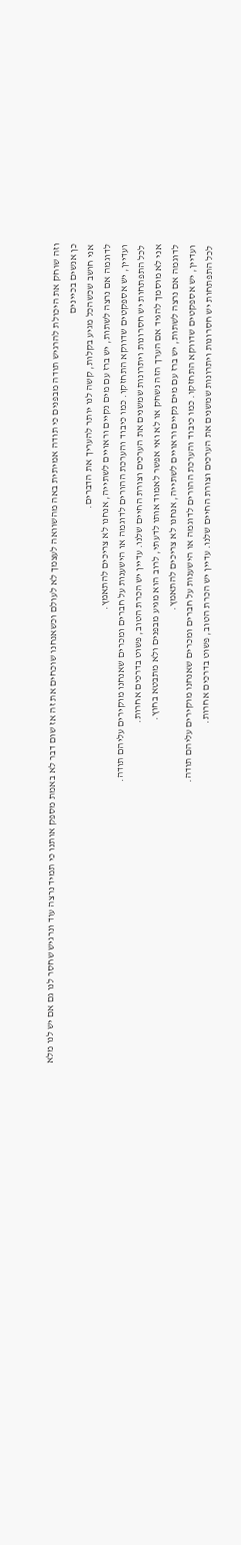וזה שוחק את היכולת להרגיש תודה מבפנים כי תודה אמיתית באה מהשוואה לעצמך לא לעולם וכשאנחנו שוכחים את זה אז שום דבר לא באמת מספק אותנו כי תמיד נרצה עוד ונרגיש שחסר לנו גם אם יש לנו מלא
כן אנשים בכיינים
אני חושב שכשהכל מגיע בקלות, קשה לנו יותר להעריך את הדברים.
לדוגמה אם נרצה לשתות, יש ברז עם מים נקיים וראויים לשתייה, אנחנו לא צריכים להתאמץ.
ועדיין, יש אספקטים שדווקא התחזקו. כמו כיבוד והערכת ההורים לדוגמה או הישענות על חברים ומכרים שאנחנו מוקירים עליהם תודה.
לכל התפתחות יש חסרונות ויתרונות שמשנים את הערכים וצורת החיים שלנו. עדיין יש הכרת הטוב, פשוט בדרכים אחרות.
אני לא מוסמך להגיד אם הערך הזה נשחק או לא ואי אפשר לאמוד אותו לדעתי, לרוב הוא מגיע מבפנים ולא מתבטא בחוץ.
לדוגמה אם נרצה לשתות, יש ברז עם מים נקיים וראויים לשתייה, אנחנו לא צריכים להתאמץ.
ועדיין, יש אספקטים שדווקא התחזקו. כמו כיבוד והערכת ההורים לדוגמה או הישענות על חברים ומכרים שאנחנו מוקירים עליהם תודה.
לכל התפתחות יש חסרונות ויתרונות שמשנים את הערכים וצורת החיים שלנו. עדיין יש הכרת הטוב, פשוט בדרכים אחרות.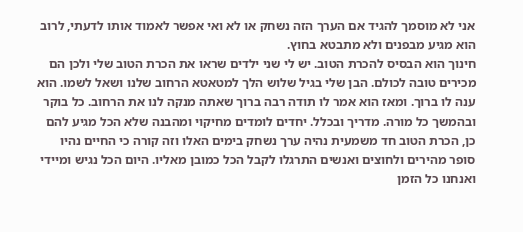אני לא מוסמך להגיד אם הערך הזה נשחק או לא ואי אפשר לאמוד אותו לדעתי, לרוב הוא מגיע מבפנים ולא מתבטא בחוץ.
חינוך הוא הבסיס להכרת הטוב. יש לי שני ילדים שראו את הכרת הטוב שלי ולכן הם מכירים טובה לכולם. הבן שלי בגיל שלוש הלך למטאטא הרחוב שלנו ושאל לשמו. הוא ענה לו ברוך. ומאז הוא אמר לו תודה רבה ברוך שאתה מנקה לנו את הרחוב. כל בוקר ובהמשך כל מורה. מדריך ובכלל. יחדים לומדים מחיקוי ומהבנה שלא הכל מגיע להם
כן, הכרת הטוב חד משמעית נהיה ערך נשחק בימים האלו וזה קורה כי החיים נהיו סופר מהירים ולחוצים ואנשים התרגלו לקבל הכל כמובן מאליו. היום הכל נגיש ומיידי ואנחנו כל הזמן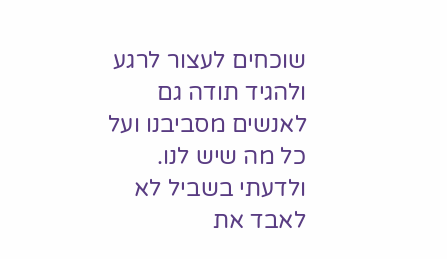שוכחים לעצור לרגע ולהגיד תודה גם לאנשים מסביבנו ועל כל מה שיש לנו. ולדעתי בשביל לא לאבד את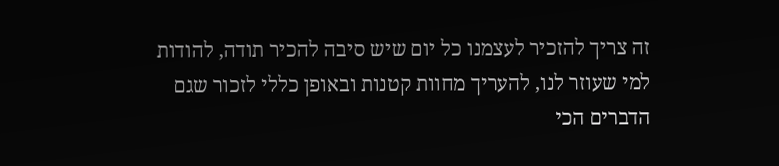זה צריך להזכיר לעצמנו כל יום שיש סיבה להכיר תודה, להודות למי שעוזר לנו, להעריך מחוות קטנות ובאופן כללי לזכור שגם הדברים הכי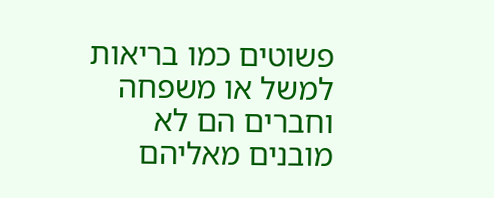פשוטים כמו בריאות למשל או משפחה וחברים הם לא מובנים מאליהם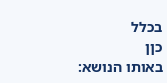בכלל
כןן
באותו הנושא: